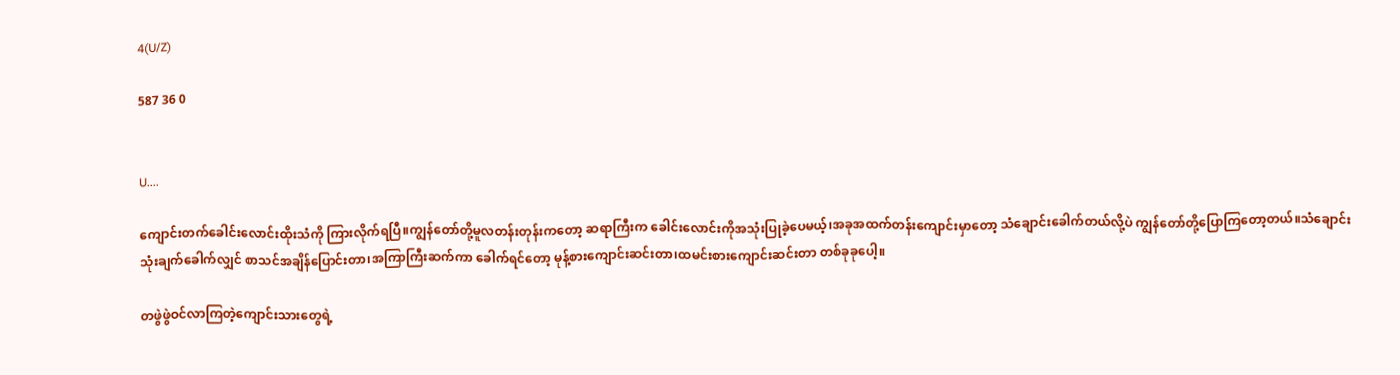4(U/Z)

587 36 0


U....

ကျောင်းတက်ခေါင်းလောင်းထိုးသံကို ကြားလိုက်ရပြီ။ကျွန်တော်တို့မူလတန်းတုန်းကတော့ ဆရာကြီးက ခေါင်းလောင်းကိုအသုံးပြုခဲ့ပေမယ့်၊အခုအထက်တန်းကျောင်းမှာတော့ သံချောင်းခေါက်တယ်လို့ပဲ ကျွန်တော်တို့ပြောကြတော့တယ်။သံချောင်းသုံးချက်ခေါက်လျှင် စာသင်အချိန်ပြောင်းတာ၊အကြာကြီးဆက်ကာ ခေါက်ရင်တော့ မုန့်စားကျောင်းဆင်းတာ၊ထမင်းစားကျောင်းဆင်းတာ တစ်ခုခုပေါ့။

တဖွဲဖွဲဝင်လာကြတဲ့ကျောင်းသားတွေရဲ့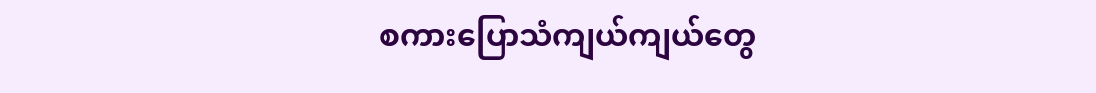စကားပြောသံကျယ်ကျယ်တွေ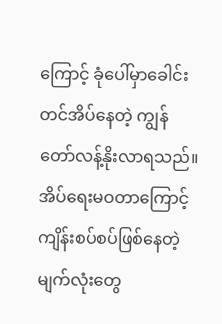ကြောင့် ခုံပေါ်မှာခေါင်းတင်အိပ်နေတဲ့ ကျွန်တော်လန့်နိုးလာရသည်။အိပ်ရေးမဝတာကြောင့် ကျိန်းစပ်စပ်ဖြစ်နေတဲ့ မျက်လုံးတွေ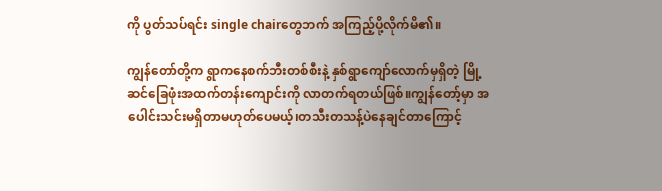ကို ပွတ်သပ်ရင်း single chairတွေဘက် အကြည့်ပို့လိုက်မိ၏။

ကျွန်တော်တို့က ရွာကနေစက်ဘီးတစ်စီးနဲ့ နှစ်ရွာကျော်လောက်မှရှိတဲ့ မြို့ဆင်ခြေဖုံးအထက်တန်းကျောင်းကို လာတက်ရတယ်ဖြစ်။ကျွန်တော့်မှာ အပေါင်းသင်းမရှိတာမဟုတ်ပေမယ့်၊တသီးတသန့်ပဲနေချင်တာကြောင့်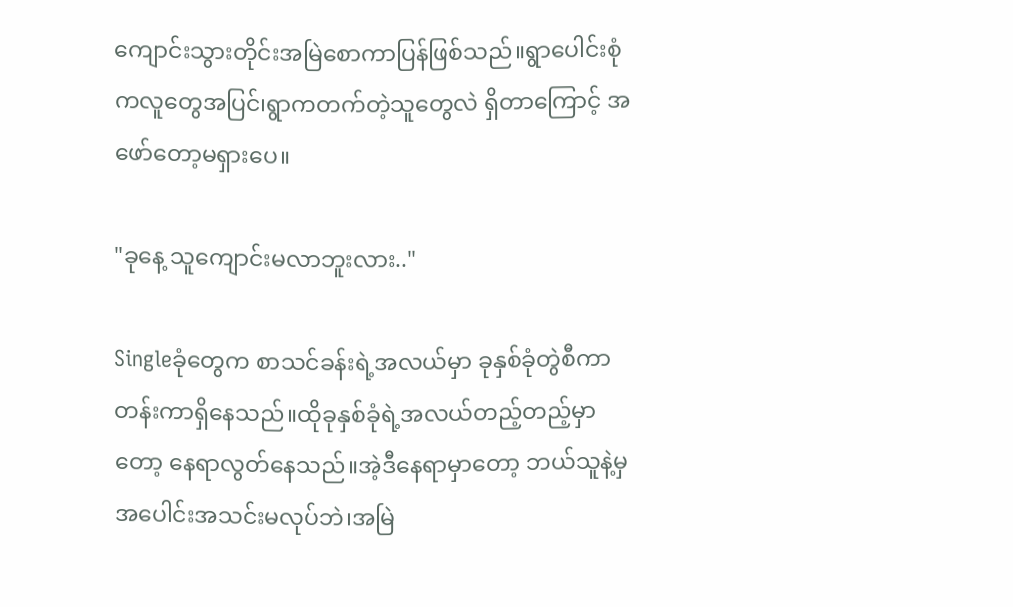ကျောင်းသွားတိုင်းအမြဲစောကာပြန်ဖြစ်သည်။ရွာပေါင်းစုံကလူတွေအပြင်၊ရွာကတက်တဲ့သူတွေလဲ ရှိတာကြောင့် အဖော်တော့မရှားပေ။

"ခုနေ့ သူကျောင်းမလာဘူးလား.."

Singleခုံတွေက စာသင်ခန်းရဲ့အလယ်မှာ ခုနှစ်ခုံတွဲစီကာတန်းကာရှိနေသည်။ထိုခုနှစ်ခုံရဲ့အလယ်တည့်တည့်မှာတော့ နေရာလွတ်နေသည်။အဲ့ဒီနေရာမှာတော့ ဘယ်သူနဲ့မှ အပေါင်းအသင်းမလုပ်ဘဲ၊အမြဲ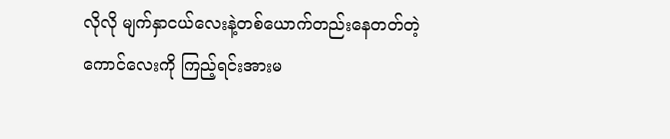လိုလို မျက်နှာငယ်လေးနဲ့တစ်ယောက်တည်းနေတတ်တဲ့ကောင်လေးကို ကြည့်ရင်းအားမ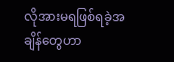လိုအားမရဖြစ်ရခဲ့အချိန်တွေဟာ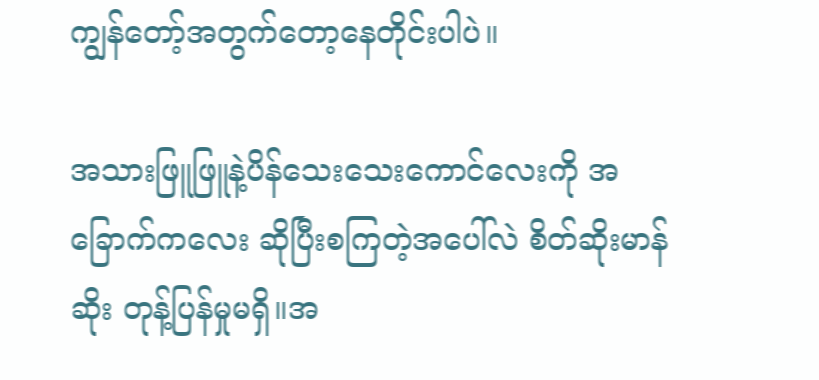ကျွန်တော့်အတွက်တော့နေတိုင်းပါပဲ။

အသားဖြူဖြူနဲ့ပိန်သေးသေးကောင်လေးကို အခြောက်ကလေး ဆိုပြီးစကြတဲ့အပေါ်လဲ စိတ်ဆိုးမာန်ဆိုး တုန့်ပြန်မှုမရှိ။အ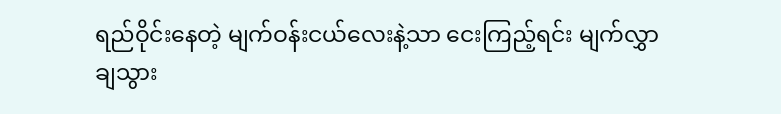ရည်ဝိုင်းနေတဲ့ မျက်ဝန်းငယ်လေးနဲ့သာ ငေးကြည့်ရင်း မျက်လွှာချသွား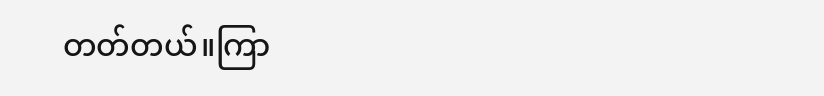တတ်တယ်။ကြာ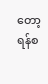တော့ ရန်စ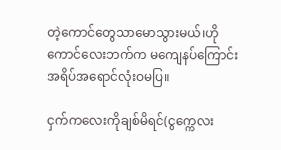တဲ့ကောင်တွေသာမောသွားမယ်၊ဟိုကောင်လေးဘက်က မကျေနပ်ကြောင်း အရိပ်အရောင်လုံးဝမပြ။

ငှက်ကလေးကိုချစ်မိရင်(ငွက္ကေလး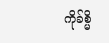ကိုခ်စ္မိ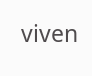viven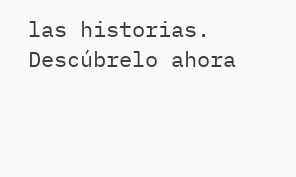las historias. Descúbrelo ahora